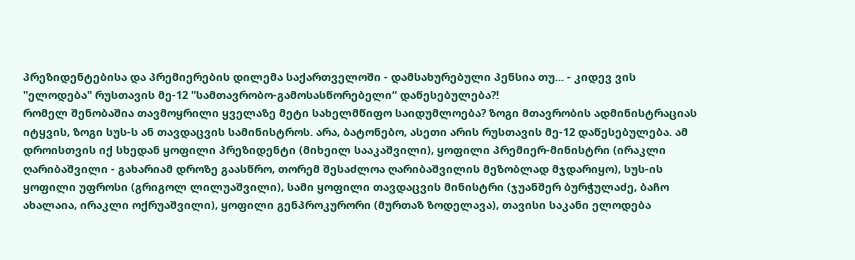პრეზიდენტებისა და პრემიერების დილემა საქართველოში - დამსახურებული პენსია თუ... - კიდევ ვის "ელოდება" რუსთავის მე-12 "სამთავრობო-გამოსასწორებელი“ დაწესებულება?!
რომელ შენობაშია თავმოყრილი ყველაზე მეტი სახელმწიფო საიდუმლოება? ზოგი მთავრობის ადმინისტრაციას იტყვის, ზოგი სუს-ს ან თავდაცვის სამინისტროს. არა, ბატონებო, ასეთი არის რუსთავის მე-12 დაწესებულება. ამ დროისთვის იქ სხედან ყოფილი პრეზიდენტი (მიხეილ სააკაშვილი), ყოფილი პრემიერ-მინისტრი (ირაკლი ღარიბაშვილი - გახარიამ დროზე გაასწრო, თორემ შესაძლოა ღარიბაშვილის მეზობლად მჯდარიყო), სუს-ის ყოფილი უფროსი (გრიგოლ ლილუაშვილი), სამი ყოფილი თავდაცვის მინისტრი (ჯუანშერ ბურჭულაძე, ბაჩო ახალაია, ირაკლი ოქრუაშვილი), ყოფილი გენპროკურორი (მურთაზ ზოდელავა), თავისი საკანი ელოდება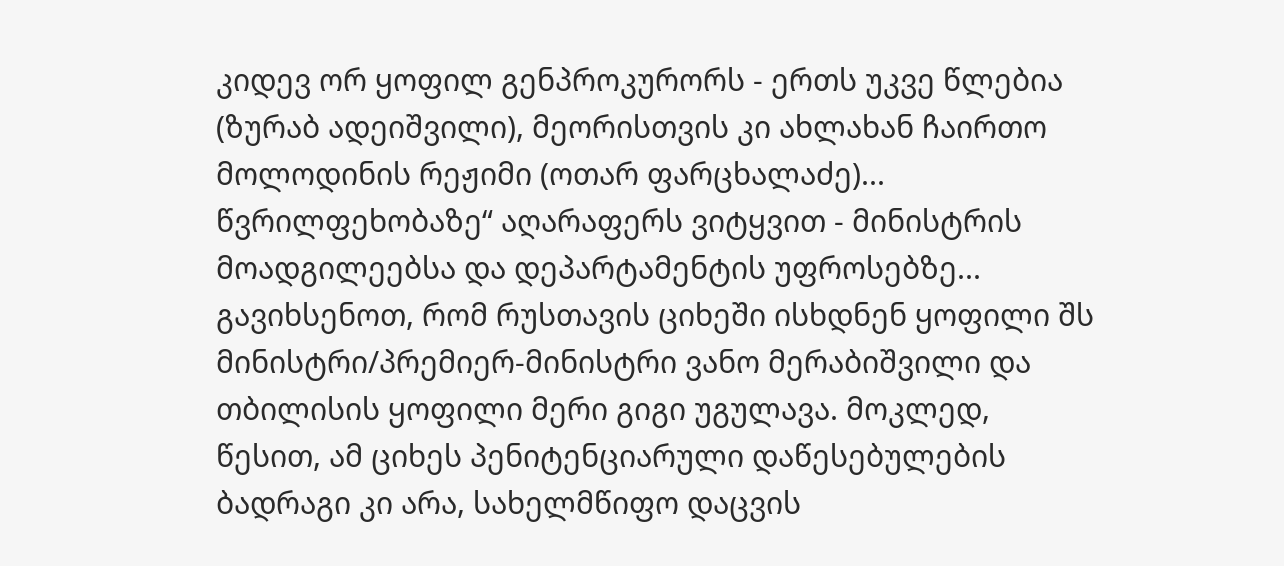კიდევ ორ ყოფილ გენპროკურორს - ერთს უკვე წლებია (ზურაბ ადეიშვილი), მეორისთვის კი ახლახან ჩაირთო მოლოდინის რეჟიმი (ოთარ ფარცხალაძე)... წვრილფეხობაზე“ აღარაფერს ვიტყვით - მინისტრის მოადგილეებსა და დეპარტამენტის უფროსებზე... გავიხსენოთ, რომ რუსთავის ციხეში ისხდნენ ყოფილი შს მინისტრი/პრემიერ-მინისტრი ვანო მერაბიშვილი და თბილისის ყოფილი მერი გიგი უგულავა. მოკლედ, წესით, ამ ციხეს პენიტენციარული დაწესებულების ბადრაგი კი არა, სახელმწიფო დაცვის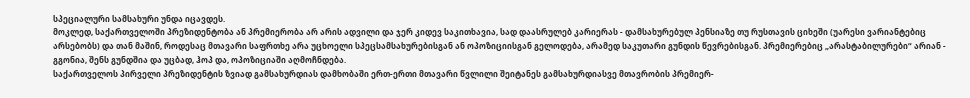სპეციალური სამსახური უნდა იცავდეს.
მოკლედ, საქართველოში პრეზიდენტობა ან პრემიერობა არ არის ადვილი და ჯერ კიდევ საკითხავია, სად დაასრულებ კარიერას - დამსახურებულ პენსიაზე თუ რუსთავის ციხეში (უარესი ვარიანტებიც არსებობს) და თან მაშინ, როდესაც მთავარი საფრთხე არა უცხოელი სპეცსამსახურებისგან ან ოპოზიციისგან გელოდება, არამედ საკუთარი გუნდის წევრებისგან. პრემიერებიც „არასტაბილურები“ არიან - გგონია, შენს გუნდშია და უცბად, ჰოპ და, ოპოზიციაში აღმოჩნდება.
საქართველოს პირველი პრეზიდენტის ზვიად გამსახურდიას დამხობაში ერთ-ერთი მთავარი წვლილი შეიტანეს გამსახურდიასვე მთავრობის პრემიერ-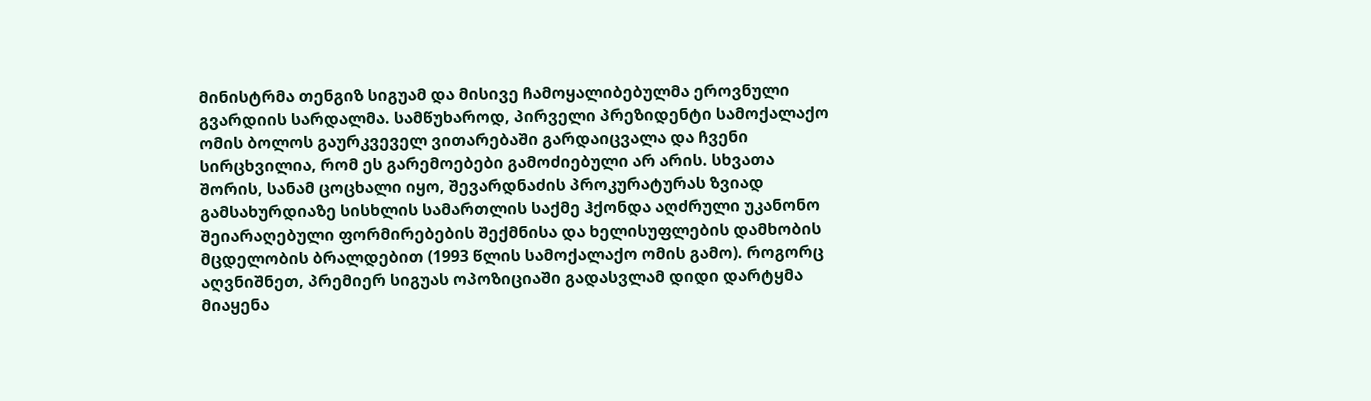მინისტრმა თენგიზ სიგუამ და მისივე ჩამოყალიბებულმა ეროვნული გვარდიის სარდალმა. სამწუხაროდ, პირველი პრეზიდენტი სამოქალაქო ომის ბოლოს გაურკვეველ ვითარებაში გარდაიცვალა და ჩვენი სირცხვილია, რომ ეს გარემოებები გამოძიებული არ არის. სხვათა შორის, სანამ ცოცხალი იყო, შევარდნაძის პროკურატურას ზვიად გამსახურდიაზე სისხლის სამართლის საქმე ჰქონდა აღძრული უკანონო შეიარაღებული ფორმირებების შექმნისა და ხელისუფლების დამხობის მცდელობის ბრალდებით (1993 წლის სამოქალაქო ომის გამო). როგორც აღვნიშნეთ, პრემიერ სიგუას ოპოზიციაში გადასვლამ დიდი დარტყმა მიაყენა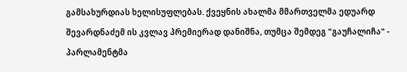გამსახურდიას ხელისუფლებას. ქვეყნის ახალმა მმართველმა ედუარდ შევარდნაძემ ის კვლავ პრემიერად დანიშნა, თუმცა შემდეგ "გაუჩალიჩა" - პარლამენტმა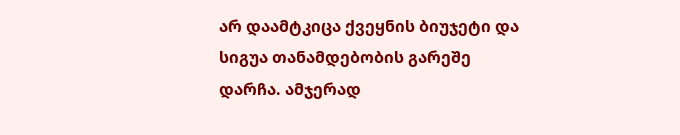არ დაამტკიცა ქვეყნის ბიუჯეტი და სიგუა თანამდებობის გარეშე დარჩა. ამჯერად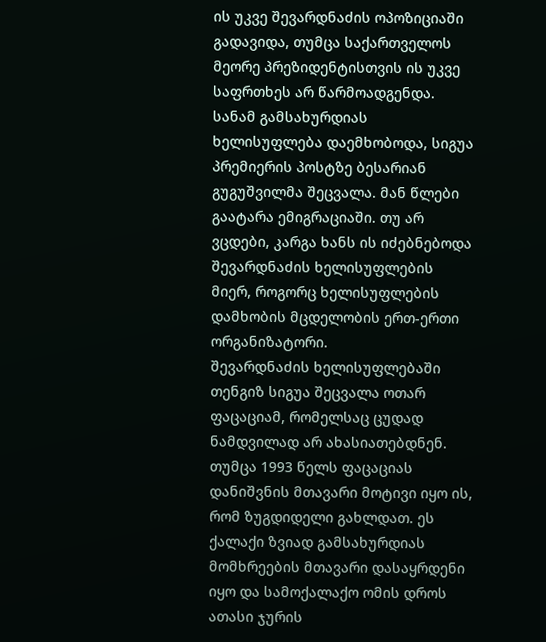ის უკვე შევარდნაძის ოპოზიციაში გადავიდა, თუმცა საქართველოს მეორე პრეზიდენტისთვის ის უკვე საფრთხეს არ წარმოადგენდა. სანამ გამსახურდიას ხელისუფლება დაემხობოდა, სიგუა პრემიერის პოსტზე ბესარიან გუგუშვილმა შეცვალა. მან წლები გაატარა ემიგრაციაში. თუ არ ვცდები, კარგა ხანს ის იძებნებოდა შევარდნაძის ხელისუფლების მიერ, როგორც ხელისუფლების დამხობის მცდელობის ერთ-ერთი ორგანიზატორი.
შევარდნაძის ხელისუფლებაში თენგიზ სიგუა შეცვალა ოთარ ფაცაციამ, რომელსაც ცუდად ნამდვილად არ ახასიათებდნენ. თუმცა 1993 წელს ფაცაციას დანიშვნის მთავარი მოტივი იყო ის, რომ ზუგდიდელი გახლდათ. ეს ქალაქი ზვიად გამსახურდიას მომხრეების მთავარი დასაყრდენი იყო და სამოქალაქო ომის დროს ათასი ჯურის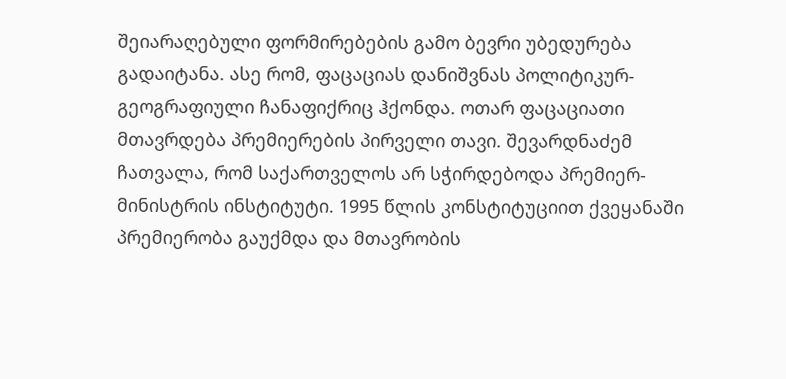შეიარაღებული ფორმირებების გამო ბევრი უბედურება გადაიტანა. ასე რომ, ფაცაციას დანიშვნას პოლიტიკურ-გეოგრაფიული ჩანაფიქრიც ჰქონდა. ოთარ ფაცაციათი მთავრდება პრემიერების პირველი თავი. შევარდნაძემ ჩათვალა, რომ საქართველოს არ სჭირდებოდა პრემიერ-მინისტრის ინსტიტუტი. 1995 წლის კონსტიტუციით ქვეყანაში პრემიერობა გაუქმდა და მთავრობის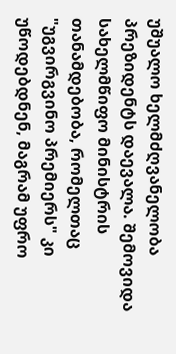უშუალო ხელმძღვანელობა პრეზიდენტს დაევალა. შემოვიდა სახელმწიფო მინისტრის თანამდებობა, რომელთაც "უგვირგვინო პრემიერს" კი უწოდებდნენ, მაგრამ უფრო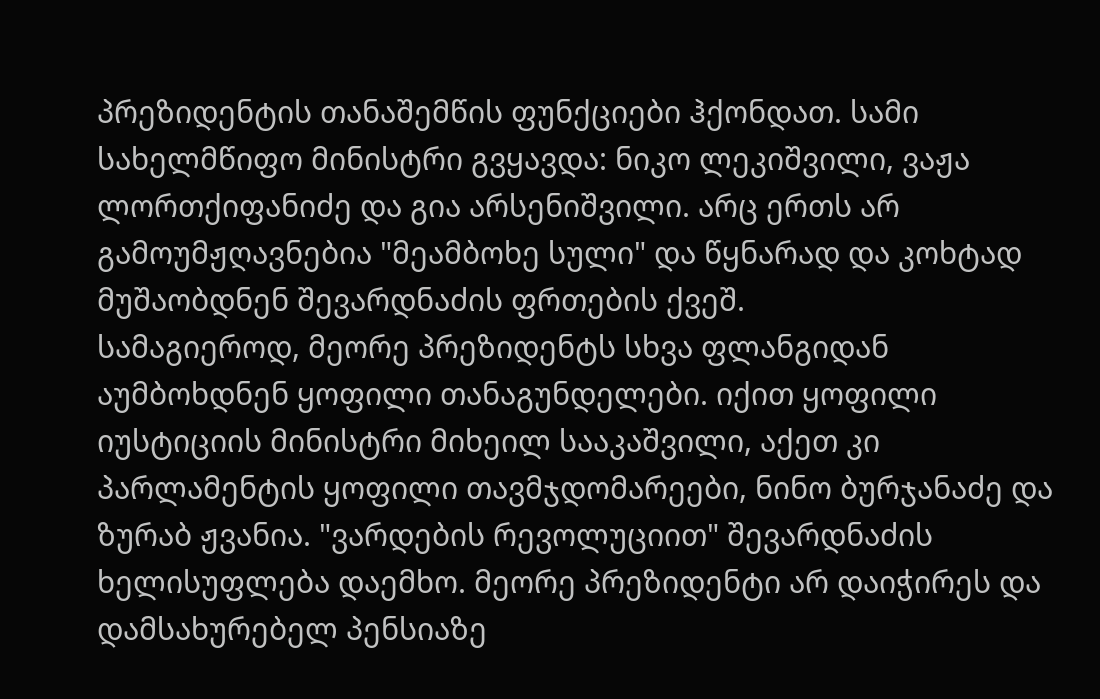პრეზიდენტის თანაშემწის ფუნქციები ჰქონდათ. სამი სახელმწიფო მინისტრი გვყავდა: ნიკო ლეკიშვილი, ვაჟა ლორთქიფანიძე და გია არსენიშვილი. არც ერთს არ გამოუმჟღავნებია "მეამბოხე სული" და წყნარად და კოხტად მუშაობდნენ შევარდნაძის ფრთების ქვეშ.
სამაგიეროდ, მეორე პრეზიდენტს სხვა ფლანგიდან აუმბოხდნენ ყოფილი თანაგუნდელები. იქით ყოფილი იუსტიციის მინისტრი მიხეილ სააკაშვილი, აქეთ კი პარლამენტის ყოფილი თავმჯდომარეები, ნინო ბურჯანაძე და ზურაბ ჟვანია. "ვარდების რევოლუციით" შევარდნაძის ხელისუფლება დაემხო. მეორე პრეზიდენტი არ დაიჭირეს და დამსახურებელ პენსიაზე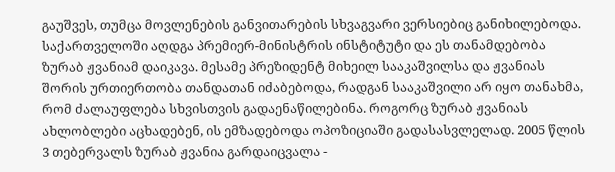გაუშვეს, თუმცა მოვლენების განვითარების სხვაგვარი ვერსიებიც განიხილებოდა.
საქართველოში აღდგა პრემიერ-მინისტრის ინსტიტუტი და ეს თანამდებობა ზურაბ ჟვანიამ დაიკავა. მესამე პრეზიდენტ მიხეილ სააკაშვილსა და ჟვანიას შორის ურთიერთობა თანდათან იძაბებოდა, რადგან სააკაშვილი არ იყო თანახმა, რომ ძალაუფლება სხვისთვის გადაენაწილებინა. როგორც ზურაბ ჟვანიას ახლობლები აცხადებენ, ის ემზადებოდა ოპოზიციაში გადასასვლელად. 2005 წლის 3 თებერვალს ზურაბ ჟვანია გარდაიცვალა -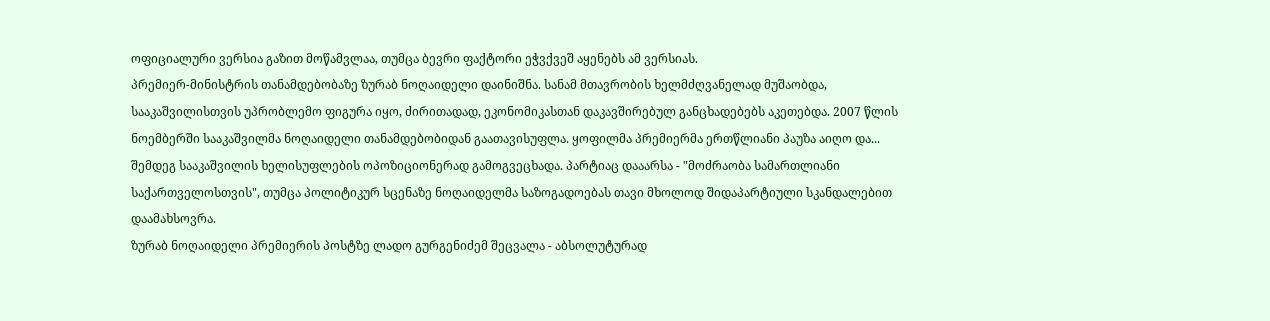ოფიციალური ვერსია გაზით მოწამვლაა, თუმცა ბევრი ფაქტორი ეჭვქვეშ აყენებს ამ ვერსიას.
პრემიერ-მინისტრის თანამდებობაზე ზურაბ ნოღაიდელი დაინიშნა. სანამ მთავრობის ხელმძღვანელად მუშაობდა, სააკაშვილისთვის უპრობლემო ფიგურა იყო, ძირითადად, ეკონომიკასთან დაკავშირებულ განცხადებებს აკეთებდა. 2007 წლის ნოემბერში სააკაშვილმა ნოღაიდელი თანამდებობიდან გაათავისუფლა. ყოფილმა პრემიერმა ერთწლიანი პაუზა აიღო და... შემდეგ სააკაშვილის ხელისუფლების ოპოზიციონერად გამოგვეცხადა. პარტიაც დააარსა - "მოძრაობა სამართლიანი საქართველოსთვის", თუმცა პოლიტიკურ სცენაზე ნოღაიდელმა საზოგადოებას თავი მხოლოდ შიდაპარტიული სკანდალებით დაამახსოვრა.
ზურაბ ნოღაიდელი პრემიერის პოსტზე ლადო გურგენიძემ შეცვალა - აბსოლუტურად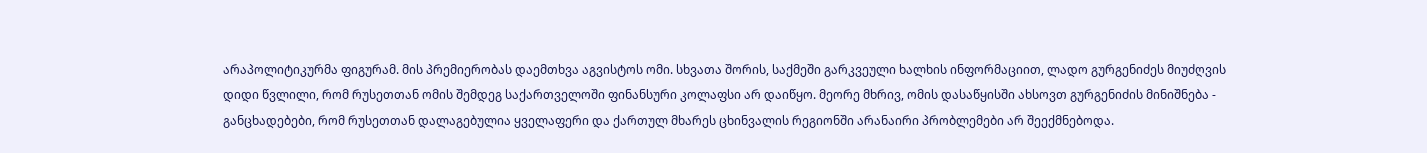არაპოლიტიკურმა ფიგურამ. მის პრემიერობას დაემთხვა აგვისტოს ომი. სხვათა შორის, საქმეში გარკვეული ხალხის ინფორმაციით, ლადო გურგენიძეს მიუძღვის დიდი წვლილი, რომ რუსეთთან ომის შემდეგ საქართველოში ფინანსური კოლაფსი არ დაიწყო. მეორე მხრივ, ომის დასაწყისში ახსოვთ გურგენიძის მინიშნება - განცხადებები, რომ რუსეთთან დალაგებულია ყველაფერი და ქართულ მხარეს ცხინვალის რეგიონში არანაირი პრობლემები არ შეექმნებოდა.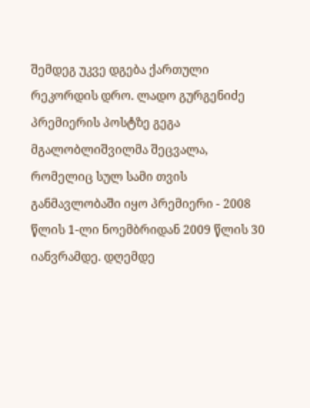შემდეგ უკვე დგება ქართული რეკორდის დრო. ლადო გურგენიძე პრემიერის პოსტზე გეგა მგალობლიშვილმა შეცვალა, რომელიც სულ სამი თვის განმავლობაში იყო პრემიერი - 2008 წლის 1-ლი ნოემბრიდან 2009 წლის 30 იანვრამდე. დღემდე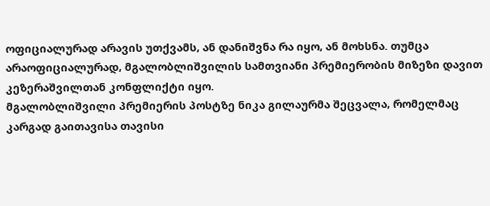ოფიციალურად არავის უთქვამს, ან დანიშვნა რა იყო, ან მოხსნა. თუმცა არაოფიციალურად, მგალობლიშვილის სამთვიანი პრემიერობის მიზეზი დავით კეზერაშვილთან კონფლიქტი იყო.
მგალობლიშვილი პრემიერის პოსტზე ნიკა გილაურმა შეცვალა, რომელმაც კარგად გაითავისა თავისი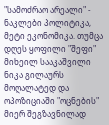"სამოძრაო არეალი" - ნაკლები პოლიტიკა, მეტი ეკონომიკა. თუმცა დღეს ყოფილი "შეფი" მიხეილ სააკაშვილი ნიკა გილაურს მოღალატედ და ოპოზიციაში "ოცნების" მიერ შეგზავნილად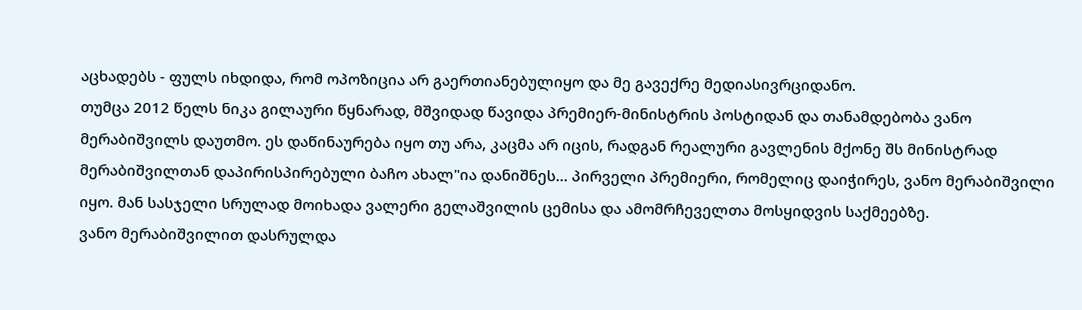აცხადებს - ფულს იხდიდა, რომ ოპოზიცია არ გაერთიანებულიყო და მე გავექრე მედიასივრციდანო.
თუმცა 2012 წელს ნიკა გილაური წყნარად, მშვიდად წავიდა პრემიერ-მინისტრის პოსტიდან და თანამდებობა ვანო მერაბიშვილს დაუთმო. ეს დაწინაურება იყო თუ არა, კაცმა არ იცის, რადგან რეალური გავლენის მქონე შს მინისტრად მერაბიშვილთან დაპირისპირებული ბაჩო ახალ"ია დანიშნეს... პირველი პრემიერი, რომელიც დაიჭირეს, ვანო მერაბიშვილი იყო. მან სასჯელი სრულად მოიხადა ვალერი გელაშვილის ცემისა და ამომრჩეველთა მოსყიდვის საქმეებზე.
ვანო მერაბიშვილით დასრულდა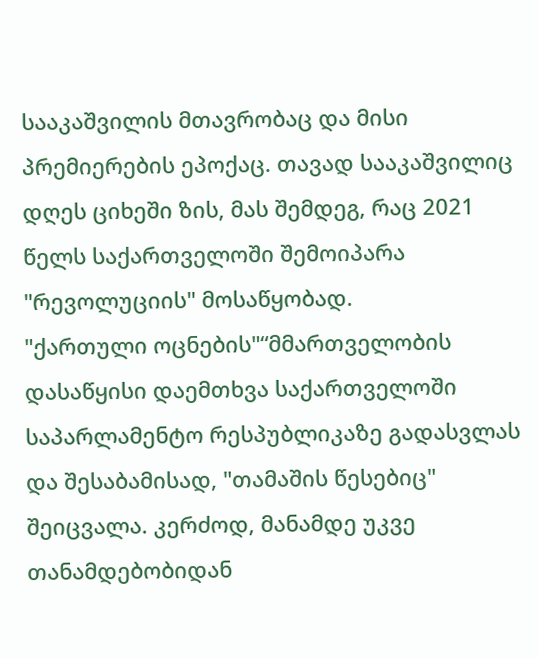სააკაშვილის მთავრობაც და მისი პრემიერების ეპოქაც. თავად სააკაშვილიც დღეს ციხეში ზის, მას შემდეგ, რაც 2021 წელს საქართველოში შემოიპარა "რევოლუციის" მოსაწყობად.
"ქართული ოცნების"“მმართველობის დასაწყისი დაემთხვა საქართველოში საპარლამენტო რესპუბლიკაზე გადასვლას და შესაბამისად, "თამაშის წესებიც" შეიცვალა. კერძოდ, მანამდე უკვე თანამდებობიდან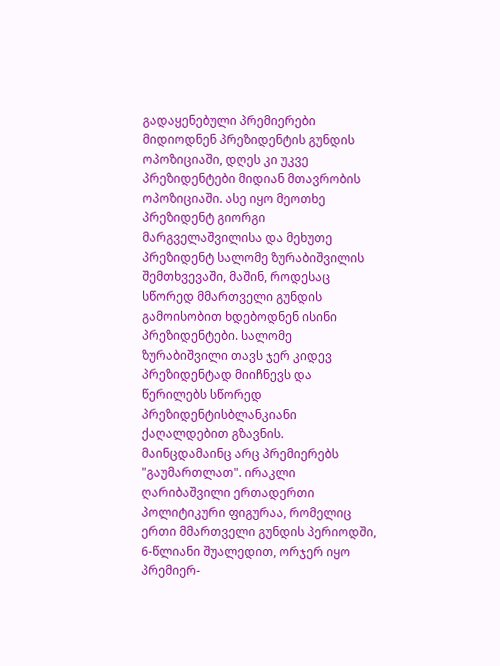გადაყენებული პრემიერები მიდიოდნენ პრეზიდენტის გუნდის ოპოზიციაში, დღეს კი უკვე პრეზიდენტები მიდიან მთავრობის ოპოზიციაში. ასე იყო მეოთხე პრეზიდენტ გიორგი მარგველაშვილისა და მეხუთე პრეზიდენტ სალომე ზურაბიშვილის შემთხვევაში, მაშინ, როდესაც სწორედ მმართველი გუნდის გამოისობით ხდებოდნენ ისინი პრეზიდენტები. სალომე ზურაბიშვილი თავს ჯერ კიდევ პრეზიდენტად მიიჩნევს და წერილებს სწორედ პრეზიდენტისბლანკიანი ქაღალდებით გზავნის.
მაინცდამაინც არც პრემიერებს "გაუმართლათ". ირაკლი ღარიბაშვილი ერთადერთი პოლიტიკური ფიგურაა, რომელიც ერთი მმართველი გუნდის პერიოდში, 6-წლიანი შუალედით, ორჯერ იყო პრემიერ-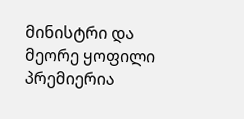მინისტრი და მეორე ყოფილი პრემიერია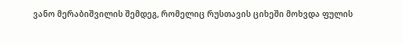ვანო მერაბიშვილის შემდეგ, რომელიც რუსთავის ციხეში მოხვდა ფულის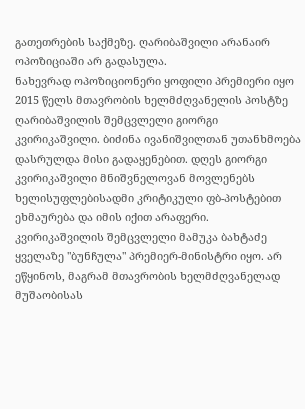გათეთრების საქმეზე. ღარიბაშვილი არანაირ ოპოზიციაში არ გადასულა.
ნახევრად ოპოზიციონერი ყოფილი პრემიერი იყო 2015 წელს მთავრობის ხელმძღვანელის პოსტზე ღარიბაშვილის შემცვლელი გიორგი კვირიკაშვილი. ბიძინა ივანიშვილთან უთანხმოება დასრულდა მისი გადაყენებით. დღეს გიორგი კვირიკაშვილი მნიშვნელოვან მოვლენებს ხელისუფლებისადმი კრიტიკული ფბ-პოსტებით ეხმაურება და იმის იქით არაფერი.
კვირიკაშვილის შემცვლელი მამუკა ბახტაძე ყველაზე "ბუნჩულა" პრემიერ-მინისტრი იყო. არ ეწყინოს, მაგრამ მთავრობის ხელმძღვანელად მუშაობისას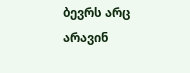ბევრს არც არავინ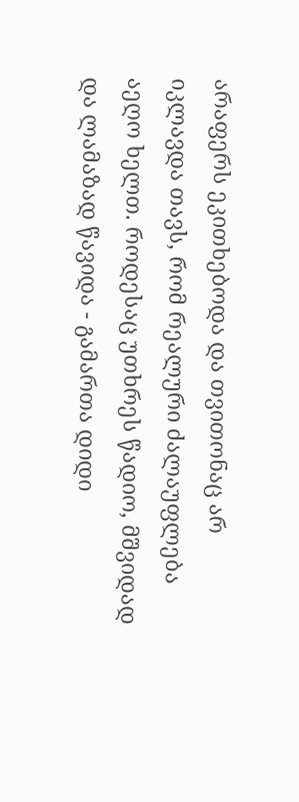არაფერს ეკითხებოდა და თვითონაც არ იკლავდა თავს, რომ რეალური ძალაუფლება აეღო ხელთ. როდესაც უთხრეს წადიო, მშვიდად და ლამაზად წავიდა - გამართა დიდი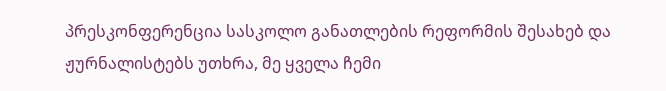პრესკონფერენცია სასკოლო განათლების რეფორმის შესახებ და ჟურნალისტებს უთხრა, მე ყველა ჩემი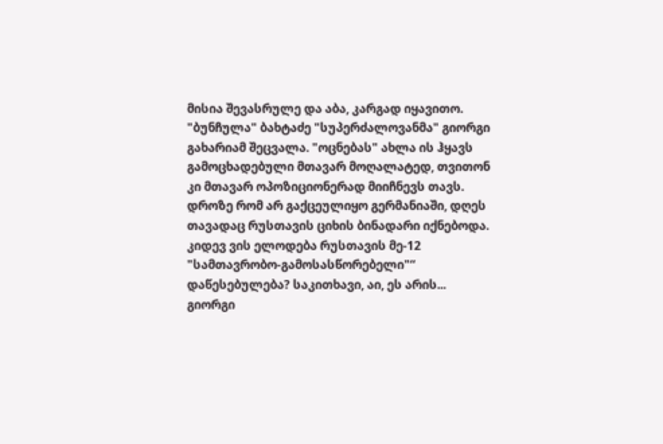მისია შევასრულე და აბა, კარგად იყავითო.
"ბუნჩულა" ბახტაძე "სუპერძალოვანმა" გიორგი გახარიამ შეცვალა. "ოცნებას" ახლა ის ჰყავს გამოცხადებული მთავარ მოღალატედ, თვითონ კი მთავარ ოპოზიციონერად მიიჩნევს თავს. დროზე რომ არ გაქცეულიყო გერმანიაში, დღეს თავადაც რუსთავის ციხის ბინადარი იქნებოდა.
კიდევ ვის ელოდება რუსთავის მე-12 "სამთავრობო-გამოსასწორებელი"“ დაწესებულება? საკითხავი, აი, ეს არის...
გიორგი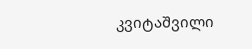კვიტაშვილი